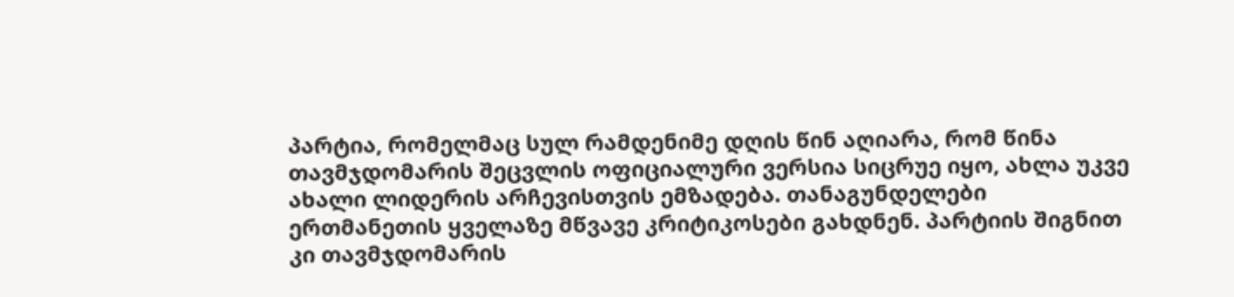პარტია, რომელმაც სულ რამდენიმე დღის წინ აღიარა, რომ წინა თავმჯდომარის შეცვლის ოფიციალური ვერსია სიცრუე იყო, ახლა უკვე ახალი ლიდერის არჩევისთვის ემზადება. თანაგუნდელები ერთმანეთის ყველაზე მწვავე კრიტიკოსები გახდნენ. პარტიის შიგნით კი თავმჯდომარის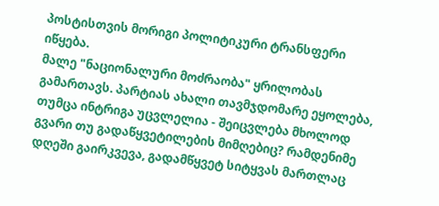პოსტისთვის მორიგი პოლიტიკური ტრანსფერი იწყება.
მალე "ნაციონალური მოძრაობა" ყრილობას გამართავს. პარტიას ახალი თავმჯდომარე ეყოლება, თუმცა ინტრიგა უცვლელია - შეიცვლება მხოლოდ გვარი თუ გადაწყვეტილების მიმღებიც? რამდენიმე დღეში გაირკვევა, გადამწყვეტ სიტყვას მართლაც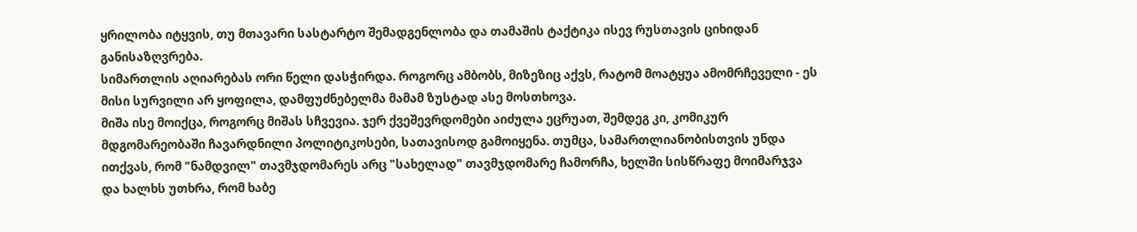ყრილობა იტყვის, თუ მთავარი სასტარტო შემადგენლობა და თამაშის ტაქტიკა ისევ რუსთავის ციხიდან განისაზღვრება.
სიმართლის აღიარებას ორი წელი დასჭირდა. როგორც ამბობს, მიზეზიც აქვს, რატომ მოატყუა ამომრჩეველი - ეს მისი სურვილი არ ყოფილა, დამფუძნებელმა მამამ ზუსტად ასე მოსთხოვა.
მიშა ისე მოიქცა, როგორც მიშას სჩვევია. ჯერ ქვეშევრდომები აიძულა ეცრუათ, შემდეგ კი, კომიკურ მდგომარეობაში ჩავარდნილი პოლიტიკოსები, სათავისოდ გამოიყენა. თუმცა, სამართლიანობისთვის უნდა ითქვას, რომ "ნამდვილ" თავმჯდომარეს არც "სახელად" თავმჯდომარე ჩამორჩა, ხელში სისწრაფე მოიმარჯვა და ხალხს უთხრა, რომ ხაბე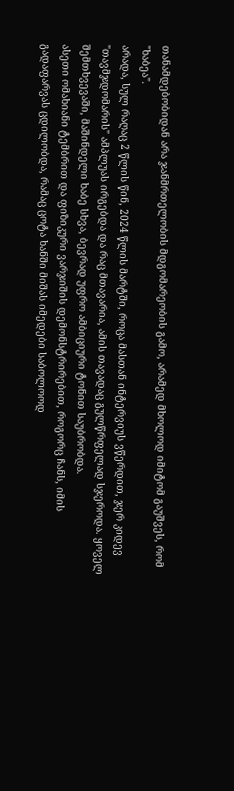თანამდებობიდან არა ჯანმრთელობის მდგომარეობის გამო, არამედ მხოლოდ იმიტომ გაუშვეს, რომ "ხაბეა".
არადა, სულ რაღაც 2 წლის წინ, 2024 წლის მარტში, როცა მასთან ინტერვიუს ვწერდით, ჯერ კიდევ "თავმჯდომარის" ამპლუას ირგებდა და რაც მთავარია, ამის თავადაც გულწრფელად სჯეროდა. ყოველ შემთხვევაში, მაშინდელი ხაბე სხვა, ბევრად უფრო ამბიციური ტონით საუბრობდა.
ასეთი ომახიანი ტემბრით და ფიზიკური ვარჯიშის დემონსტრირებით, როგორც ჩანს, იმის გადაფარვას ცდილობდა, რამაც ცოტა ხანში მიშას იმედები საბოლოოდ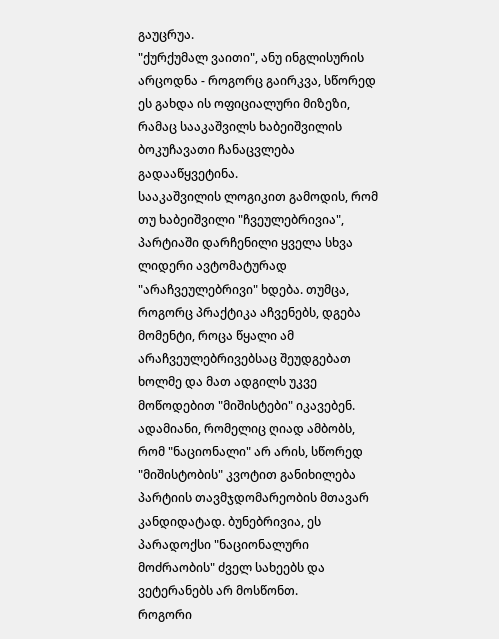გაუცრუა.
"ქურქუმალ ვაითი", ანუ ინგლისურის არცოდნა - როგორც გაირკვა, სწორედ ეს გახდა ის ოფიციალური მიზეზი, რამაც სააკაშვილს ხაბეიშვილის ბოკუჩავათი ჩანაცვლება გადააწყვეტინა.
სააკაშვილის ლოგიკით გამოდის, რომ თუ ხაბეიშვილი "ჩვეულებრივია", პარტიაში დარჩენილი ყველა სხვა ლიდერი ავტომატურად "არაჩვეულებრივი" ხდება. თუმცა, როგორც პრაქტიკა აჩვენებს, დგება მომენტი, როცა წყალი ამ არაჩვეულებრივებსაც შეუდგებათ ხოლმე და მათ ადგილს უკვე მოწოდებით "მიშისტები" იკავებენ.
ადამიანი, რომელიც ღიად ამბობს, რომ "ნაციონალი" არ არის, სწორედ "მიშისტობის" კვოტით განიხილება პარტიის თავმჯდომარეობის მთავარ კანდიდატად. ბუნებრივია, ეს პარადოქსი "ნაციონალური მოძრაობის" ძველ სახეებს და ვეტერანებს არ მოსწონთ.
როგორი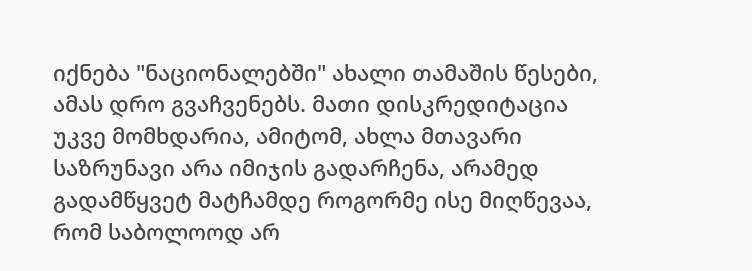იქნება "ნაციონალებში" ახალი თამაშის წესები, ამას დრო გვაჩვენებს. მათი დისკრედიტაცია უკვე მომხდარია, ამიტომ, ახლა მთავარი საზრუნავი არა იმიჯის გადარჩენა, არამედ გადამწყვეტ მატჩამდე როგორმე ისე მიღწევაა, რომ საბოლოოდ არ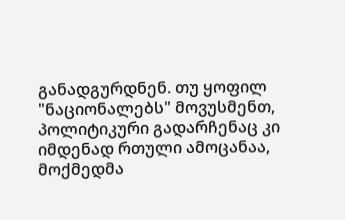განადგურდნენ. თუ ყოფილ "ნაციონალებს" მოვუსმენთ, პოლიტიკური გადარჩენაც კი იმდენად რთული ამოცანაა, მოქმედმა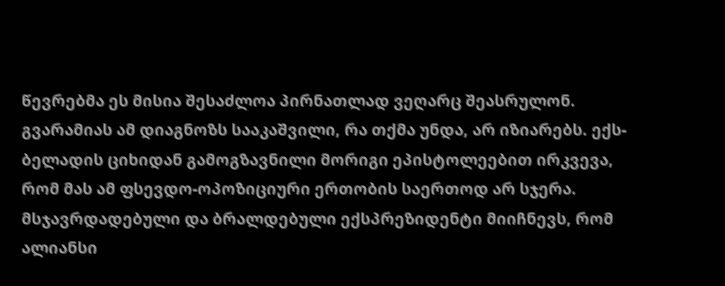წევრებმა ეს მისია შესაძლოა პირნათლად ვეღარც შეასრულონ.
გვარამიას ამ დიაგნოზს სააკაშვილი, რა თქმა უნდა, არ იზიარებს. ექს-ბელადის ციხიდან გამოგზავნილი მორიგი ეპისტოლეებით ირკვევა, რომ მას ამ ფსევდო-ოპოზიციური ერთობის საერთოდ არ სჯერა. მსჯავრდადებული და ბრალდებული ექსპრეზიდენტი მიიჩნევს, რომ ალიანსი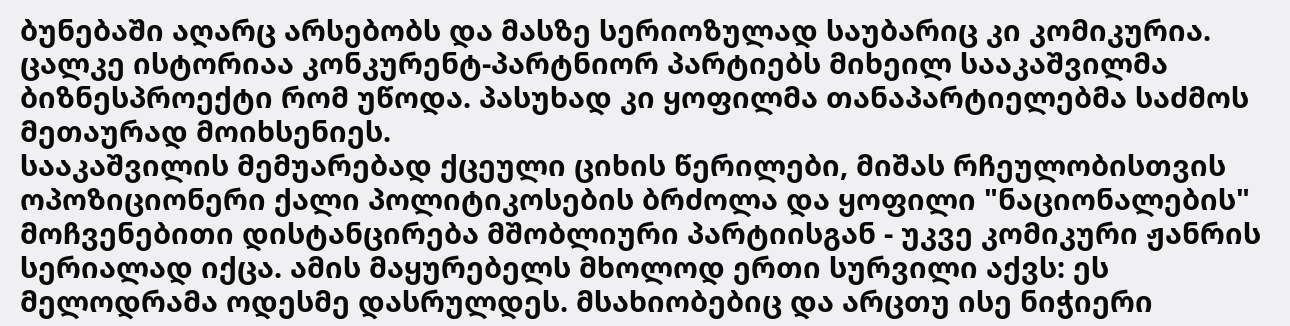ბუნებაში აღარც არსებობს და მასზე სერიოზულად საუბარიც კი კომიკურია.
ცალკე ისტორიაა კონკურენტ-პარტნიორ პარტიებს მიხეილ სააკაშვილმა ბიზნესპროექტი რომ უწოდა. პასუხად კი ყოფილმა თანაპარტიელებმა საძმოს მეთაურად მოიხსენიეს.
სააკაშვილის მემუარებად ქცეული ციხის წერილები, მიშას რჩეულობისთვის ოპოზიციონერი ქალი პოლიტიკოსების ბრძოლა და ყოფილი "ნაციონალების" მოჩვენებითი დისტანცირება მშობლიური პარტიისგან - უკვე კომიკური ჟანრის სერიალად იქცა. ამის მაყურებელს მხოლოდ ერთი სურვილი აქვს: ეს მელოდრამა ოდესმე დასრულდეს. მსახიობებიც და არცთუ ისე ნიჭიერი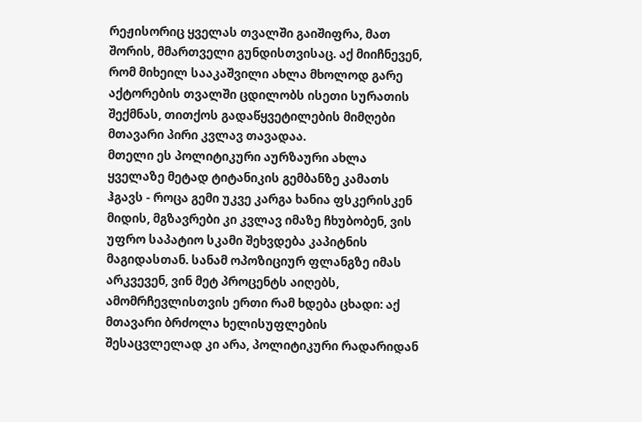რეჟისორიც ყველას თვალში გაიშიფრა, მათ შორის, მმართველი გუნდისთვისაც. აქ მიიჩნევენ, რომ მიხეილ სააკაშვილი ახლა მხოლოდ გარე აქტორების თვალში ცდილობს ისეთი სურათის შექმნას, თითქოს გადაწყვეტილების მიმღები მთავარი პირი კვლავ თავადაა.
მთელი ეს პოლიტიკური აურზაური ახლა ყველაზე მეტად ტიტანიკის გემბანზე კამათს ჰგავს - როცა გემი უკვე კარგა ხანია ფსკერისკენ მიდის, მგზავრები კი კვლავ იმაზე ჩხუბობენ, ვის უფრო საპატიო სკამი შეხვდება კაპიტნის მაგიდასთან. სანამ ოპოზიციურ ფლანგზე იმას არკვევენ, ვინ მეტ პროცენტს აიღებს, ამომრჩევლისთვის ერთი რამ ხდება ცხადი: აქ მთავარი ბრძოლა ხელისუფლების შესაცვლელად კი არა, პოლიტიკური რადარიდან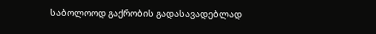საბოლოოდ გაქრობის გადასავადებლად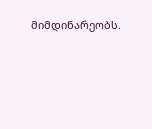მიმდინარეობს.